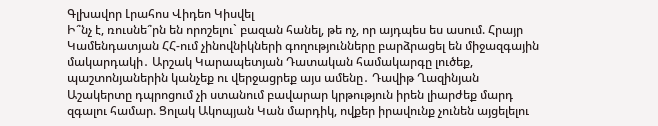Գլխավոր Լրահոս Վիդեո Կիսվել
Ի՞նչ է, ռուսնե՞րն են որոշելու` բազան հանել, թե ոչ, որ այդպես ես ասում. Հրայր Կամենդատյան ՀՀ-ում չինովնիկների գողությունները բարձրացել են միջազգային մակարդակի․ Արշակ Կարապետյան Դատական համակարգը լուծեք, պաշտոնյաներին կանչեք ու վերջացրեք այս ամենը․ Դավիթ Ղազինյան Աշակերտը դպրոցում չի ստանում բավարար կրթություն իրեն լիարժեք մարդ զգալու համար. Ցոլակ Ակոպյան Կան մարդիկ, ովքեր իրավունք չունեն այցելելու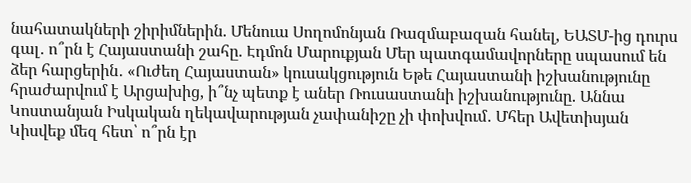նահատակների շիրիմներին. Մենուա Սողոմոնյան Ռազմաբազան հանել, ԵԱՏՄ-ից դուրս գալ․ ո՞րն է Հայաստանի շահը. Էդմոն Մարուքյան Մեր պատգամավորները սպասում են ձեր հարցերին․ «Ուժեղ Հայաստան» կուսակցություն Եթե Հայաստանի իշխանությունը հրաժարվում է Արցախից, ի՞նչ պետք է աներ Ռուսաստանի իշխանությունը. Աննա Կոստանյան Իսկական ղեկավարության չափանիշը չի փոխվում․ Մհեր Ավետիսյան Կիսվեք մեզ հետ՝ ո՞րն էր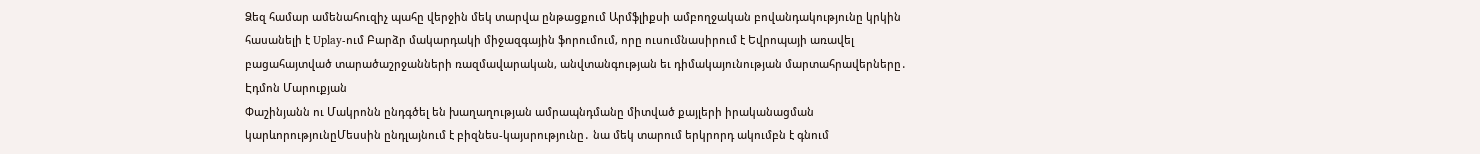Ձեզ համար ամենահուզիչ պահը վերջին մեկ տարվա ընթացքում Արմֆլիքսի ամբողջական բովանդակությունը կրկին հասանելի է Uplay-ում Բարձր մակարդակի միջազգային ֆորումում, որը ուսումնասիրում է Եվրոպայի առավել բացահայտված տարածաշրջանների ռազմավարական, անվտանգության եւ դիմակայունության մարտահրավերները․ Էդմոն Մարուքյան
Փաշինյանն ու Մակրոնն ընդգծել են խաղաղության ամրապնդմանը միտված քայլերի իրականացման կարևորությունըՄեսսին ընդլայնում է բիզնես-կայսրությունը․ նա մեկ տարում երկրորդ ակումբն է գնում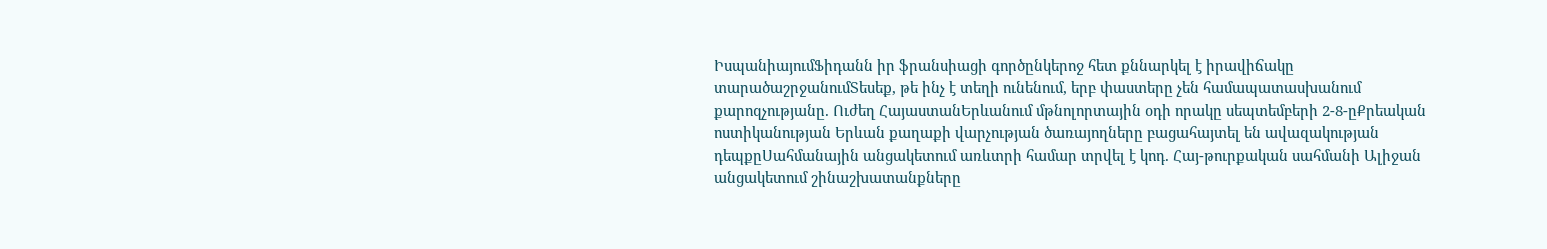ԻսպանիայումՖիդանն իր ֆրանսիացի գործընկերոջ հետ քննարկել է իրավիճակը տարածաշրջանումՏեսեք, թե ինչ է տեղի ունենում, երբ փաստերը չեն համապատասխանում քարոզչությանը. Ուժեղ ՀայաստանԵրևանում մթնոլորտային օդի որակը սեպտեմբերի 2-8-ըՔրեական ոստիկանության Երևան քաղաքի վարչության ծառայողները բացահայտել են ավազակության դեպքըՍահմանային անցակետում առևտրի համար տրվել է կոդ. Հայ-թուրքական սահմանի Ալիջան անցակետում շինաշխատանքները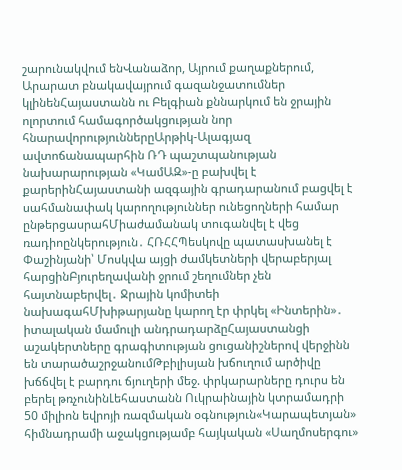շարունակվում ենՎանաձոր, Այրում քաղաքներում, Արարատ բնակավայրում գազանջատումներ կլինենՀայաստանն ու Բելգիան քննարկում են ջրային ոլորտում համագործակցության նոր հնարավորություններըԱրթիկ-Ալագյազ ավտոճանապարհին ՌԴ պաշտպանության նախարարության «ԿամԱԶ»-ը բախվել է քարերինՀայաստանի ազգային գրադարանում բացվել է սահմանափակ կարողություններ ունեցողների համար ընթերցասրահՄիաժամանակ տուգանվել է վեց ռադիոընկերություն․ ՀՌՀՀՊեսկովը պատասխանել է Փաշինյանի՝ Մոսկվա այցի ժամկետների վերաբերյալ հարցինԲյուրեղավանի ջրում շեղումներ չեն հայտնաբերվել․ Ջրային կոմիտեի նախագահՄխիթարյանը կարող էր փրկել «Ինտերին»․ իտալական մամուլի անդրադարձըՀայաստանցի աշակերտները գրագիտության ցուցանիշներով վերջինն են տարածաշրջանումԹբիլիսյան խճուղում արծիվը խճճվել է բարդու ճյուղերի մեջ. փրկարարները դուրս են բերել թռչունինԼեհաստանն Ուկրաինային կտրամադրի 50 միլիոն եվրոյի ռազմական օգնություն«Կարապետյան» հիմնադրամի աջակցությամբ հայկական «Սաղմոսերգու»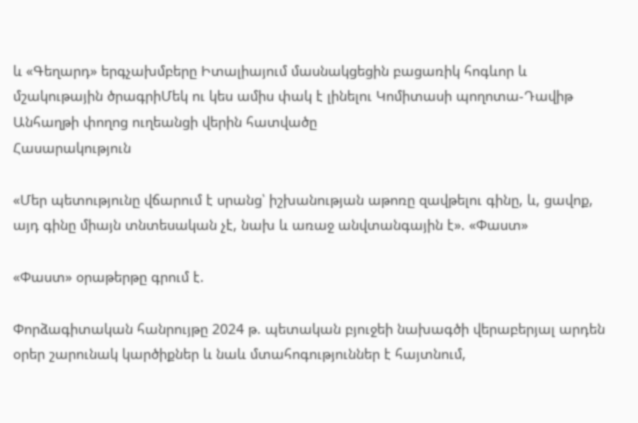և «Գեղարդ» երգչախմբերը Իտալիայում մասնակցեցին բացառիկ հոգևոր և մշակութային ծրագրիՄեկ ու կես ամիս փակ է լինելու Կոմիտասի պողոտա-Դավիթ Անհաղթի փողոց ուղեանցի վերին հատվածը
Հասարակություն

«Մեր պետությունը վճարում է սրանց՝ իշխանության աթոռը զավթելու գինը, և, ցավոք, այդ գինը միայն տնտեսական չէ, նախ և առաջ անվտանգային է». «Փաստ»

«Փաստ» օրաթերթը գրում է.

Փորձագիտական հանրույթը 2024 թ. պետական բյուջեի նախագծի վերաբերյալ արդեն օրեր շարունակ կարծիքներ և նաև մտահոգություններ է հայտնում,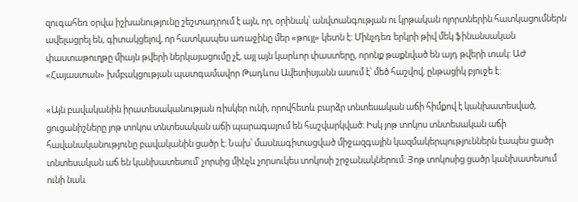զուգահեռ օրվա իշխանությունը շեշտադրում է այն, որ, օրինակ՝ անվտանգության ու կրթական ոլորտներին հատկացումներն ավելացրել են, գիտակցելով, որ հատկապես առաջինը մեր «թույլ» կետն է: Մինչդեռ երկրի թիվ մեկ ֆինանսական փաստաթուղթը միայն թվերի ներկայացումը չէ, այլ այն կարևոր փաստերը, որոնք թաքնված են այդ թվերի տակ: ԱԺ «Հայաստան» խմբակցության պատգամավոր Թադևոս Ավետիսյանն ասում է՝ մեծ հաշվով, ընթացիկ բյուջե է:

«Այն բավականին իրատեսականության ռիսկեր ունի, որովհետև բարձր տնտեսական աճի հիմքով է կանխատեսված, ցուցանիշները յոթ տոկոս տնտեսական աճի պարագայում են հաշվարկված: Իսկ յոթ տոկոս տնտեսական աճի հավանականությունը բավականին ցածր է: Նախ՝ մասնագիտացված միջազգային կազմակերպություններն էապես ցածր տնտեսական աճ են կանխատեսում՝ չորսից մինչև չորսուկես տոկոսի շրջանակներում: Յոթ տոկոսից ցածր կանխատեսում ունի նաև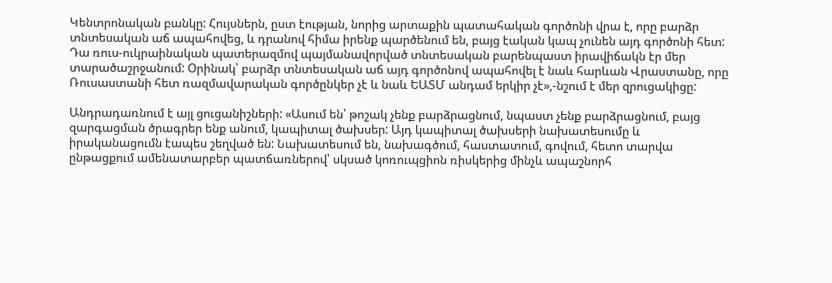Կենտրոնական բանկը: Հույսներն, ըստ էության, նորից արտաքին պատահական գործոնի վրա է, որը բարձր տնտեսական աճ ապահովեց, և դրանով հիմա իրենք պարծենում են, բայց էական կապ չունեն այդ գործոնի հետ: Դա ռուս-ուկրաինական պատերազմով պայմանավորված տնտեսական բարենպաստ իրավիճակն էր մեր տարածաշրջանում: Օրինակ՝ բարձր տնտեսական աճ այդ գործոնով ապահովել է նաև հարևան Վրաստանը, որը Ռուսաստանի հետ ռազմավարական գործընկեր չէ և նաև ԵԱՏՄ անդամ երկիր չէ»,-նշում է մեր զրուցակիցը:

Անդրադառնում է այլ ցուցանիշների: «Ասում են՝ թոշակ չենք բարձրացնում, նպաստ չենք բարձրացնում, բայց զարգացման ծրագրեր ենք անում, կապիտալ ծախսեր: Այդ կապիտալ ծախսերի նախատեսումը և իրականացումն էապես շեղված են: Նախատեսում են, նախագծում, հաստատում, գովում, հետո տարվա ընթացքում ամենատարբեր պատճառներով՝ սկսած կոռուպցիոն ռիսկերից մինչև ապաշնորհ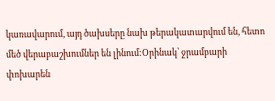կառավարում, այդ ծախսերը նախ թերակատարվում են, հետո մեծ վերաբաշխումներ են լինում:Օրինակ՝ ջրամբարի փոխարեն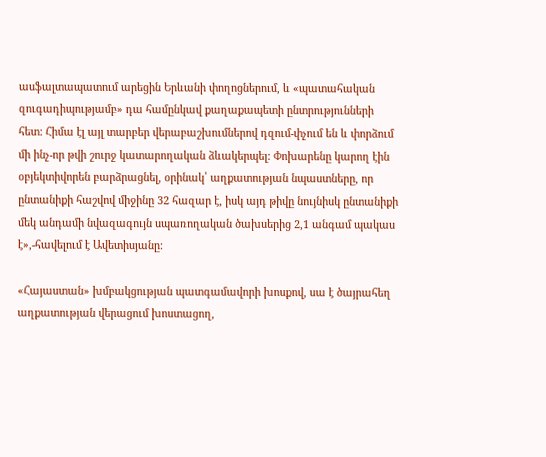ասֆալտապատում արեցին Երևանի փողոցներում, և «պատահական զուգադիպությամբ» դա համընկավ քաղաքապետի ընտրությունների հետ: Հիմա էլ այլ տարբեր վերաբաշխումներով դզում-փչում են և փորձում մի ինչ-որ թվի շուրջ կատարողական ձևակերպել: Փոխարենը կարող էին օբյեկտիվորեն բարձրացնել, օրինակ՝ աղքատության նպաստները, որ ընտանիքի հաշվով միջինը 32 հազար է, իսկ այդ թիվը նույնիսկ ընտանիքի մեկ անդամի նվազագույն սպառողական ծախսերից 2,1 անգամ պակաս է»,-հավելում է Ավետիսյանը:

«Հայաստան» խմբակցության պատգամավորի խոսքով, սա է ծայրահեղ աղքատության վերացում խոստացող,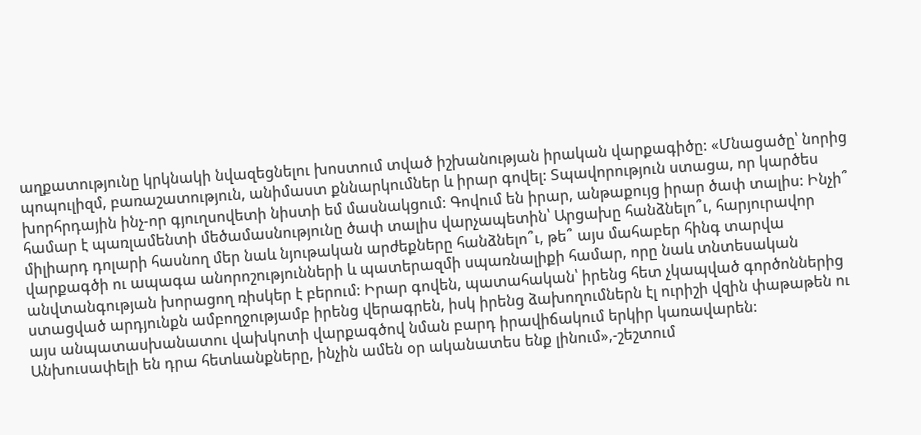աղքատությունը կրկնակի նվազեցնելու խոստում տված իշխանության իրական վարքագիծը: «Մնացածը՝ նորից պոպուլիզմ, բառաշատություն, անիմաստ քննարկումներ և իրար գովել: Տպավորություն ստացա, որ կարծես խորհրդային ինչ-որ գյուղսովետի նիստի եմ մասնակցում: Գովում են իրար, անթաքույց իրար ծափ տալիս: Ինչի՞ համար է պառլամենտի մեծամասնությունը ծափ տալիս վարչապետին՝ Արցախը հանձնելո՞ւ, հարյուրավոր միլիարդ դոլարի հասնող մեր նաև նյութական արժեքները հանձնելո՞ւ, թե՞ այս մահաբեր հինգ տարվա վարքագծի ու ապագա անորոշությունների և պատերազմի սպառնալիքի համար, որը նաև տնտեսական անվտանգության խորացող ռիսկեր է բերում: Իրար գովեն, պատահական՝ իրենց հետ չկապված գործոններից ստացված արդյունքն ամբողջությամբ իրենց վերագրեն, իսկ իրենց ձախողումներն էլ ուրիշի վզին փաթաթեն ու այս անպատասխանատու վախկոտի վարքագծով նման բարդ իրավիճակում երկիր կառավարեն: Անխուսափելի են դրա հետևանքները, ինչին ամեն օր ականատես ենք լինում»,-շեշտում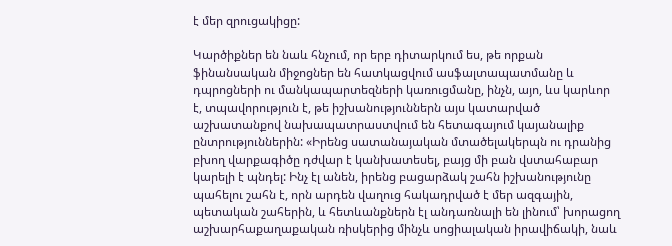է մեր զրուցակիցը:

Կարծիքներ են նաև հնչում, որ երբ դիտարկում ես, թե որքան ֆինանսական միջոցներ են հատկացվում ասֆալտապատմանը և դպրոցների ու մանկապարտեզների կառուցմանը, ինչն, այո, ևս կարևոր է, տպավորություն է, թե իշխանություններն այս կատարված աշխատանքով նախապատրաստվում են հետագայում կայանալիք ընտրություններին: «Իրենց սատանայական մտածելակերպն ու դրանից բխող վարքագիծը դժվար է կանխատեսել, բայց մի բան վստահաբար կարելի է պնդել: Ինչ էլ անեն, իրենց բացարձակ շահն իշխանությունը պահելու շահն է, որն արդեն վաղուց հակադրված է մեր ազգային, պետական շահերին, և հետևանքներն էլ անդառնալի են լինում՝ խորացող աշխարհաքաղաքական ռիսկերից մինչև սոցիալական իրավիճակի, նաև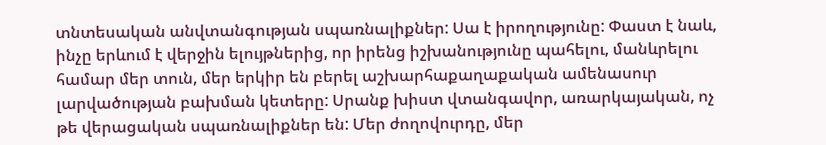տնտեսական անվտանգության սպառնալիքներ: Սա է իրողությունը: Փաստ է նաև, ինչը երևում է վերջին ելույթներից, որ իրենց իշխանությունը պահելու, մանևրելու համար մեր տուն, մեր երկիր են բերել աշխարհաքաղաքական ամենասուր լարվածության բախման կետերը: Սրանք խիստ վտանգավոր, առարկայական, ոչ թե վերացական սպառնալիքներ են: Մեր ժողովուրդը, մեր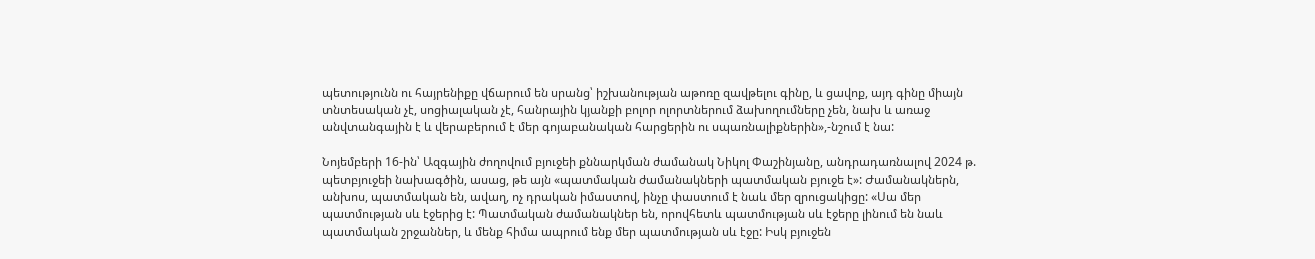պետությունն ու հայրենիքը վճարում են սրանց՝ իշխանության աթոռը զավթելու գինը, և ցավոք, այդ գինը միայն տնտեսական չէ, սոցիալական չէ, հանրային կյանքի բոլոր ոլորտներում ձախողումները չեն, նախ և առաջ անվտանգային է և վերաբերում է մեր գոյաբանական հարցերին ու սպառնալիքներին»,-նշում է նա:

Նոյեմբերի 16-ին՝ Ազգային ժողովում բյուջեի քննարկման ժամանակ Նիկոլ Փաշինյանը, անդրադառնալով 2024 թ. պետբյուջեի նախագծին, ասաց, թե այն «պատմական ժամանակների պատմական բյուջե է»: Ժամանակներն, անխոս, պատմական են, ավաղ, ոչ դրական իմաստով, ինչը փաստում է նաև մեր զրուցակիցը: «Սա մեր պատմության սև էջերից է: Պատմական ժամանակներ են, որովհետև պատմության սև էջերը լինում են նաև պատմական շրջաններ, և մենք հիմա ապրում ենք մեր պատմության սև էջը: Իսկ բյուջեն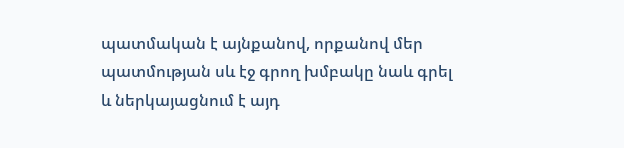պատմական է այնքանով, որքանով մեր պատմության սև էջ գրող խմբակը նաև գրել և ներկայացնում է այդ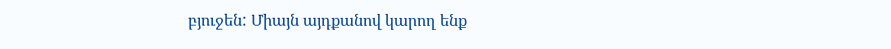բյուջեն: Միայն այդքանով կարող ենք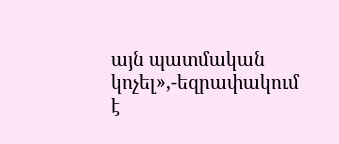այն պատմական կոչել»,-եզրափակում է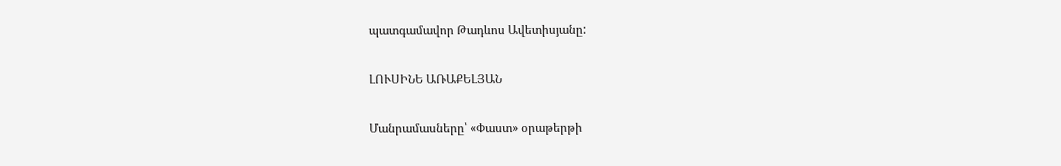պատգամավոր Թադևոս Ավետիսյանը:

ԼՈՒՍԻՆԵ ԱՌԱՔԵԼՅԱՆ

Մանրամասները՝ «Փաստ» օրաթերթի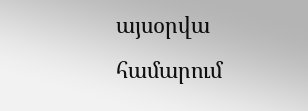այսօրվա համարում